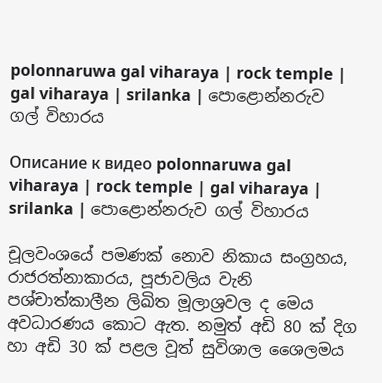polonnaruwa gal viharaya | rock temple | gal viharaya | srilanka | පොළොන්නරුව ගල් විහාරය

Описание к видео polonnaruwa gal viharaya | rock temple | gal viharaya | srilanka | පොළොන්නරුව ගල් විහාරය

චූලවංශයේ පමණක්‌ නොව නිකාය සංග්‍රහය, රාජරත්නාකාරය, පූජාවලිය වැනි පශ්චාත්කාලීන ලිඛිත මූලාශ්‍රවල ද මෙය අවධාරණය කොට ඇත. නමුත් අඩි 80 ක්‌ දිග හා අඩි 30 ක්‌ පළල වූත් සුවිශාල ශෛලමය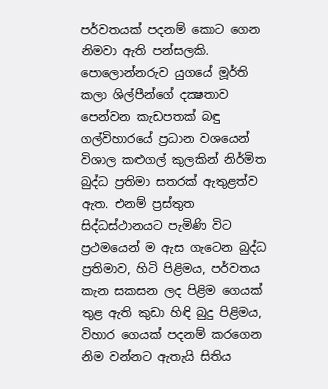පර්වතයක්‌ පදනම් කොට ගෙන නිමවා ඇති පන්සලකි. පොලොන්නරුව යුගයේ මූර්ති කලා ශිල්පීන්ගේ දක්‍ෂතාව පෙන්වන කැඩපතක්‌ බඳු ගල්විහාරයේ ප්‍රධාන වශයෙන් විශාල කළුගල් කුලකින් නිර්මිත බුද්ධ ප්‍රතිමා සතරක්‌ ඇතුළත්ව ඇත. එනම් ප්‍රස්‌තුත සිද්ධස්‌ථානයට පැමිණි විට ප්‍රථමයෙන් ම ඇස ගැටෙන බුද්ධ ප්‍රතිමාව, හිටි පිළිමය, පර්වතය කැන සකසන ලද පිළිම ගෙයක්‌ තුළ ඇති කුඩා හිඳි බුදු පිළිමය, විහාර ගෙයක්‌ පදනම් කරගෙන නිම වන්නට ඇතැයි සිතිය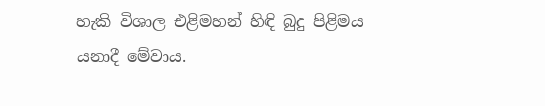හැකි විශාල එළිමහන් හිඳි බුදු පිළිමය යනාදී මේවාය.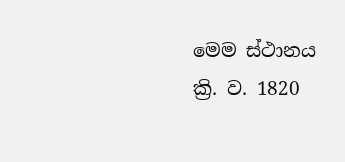මෙම ස්‌ථානය ක්‍රි. ව. 1820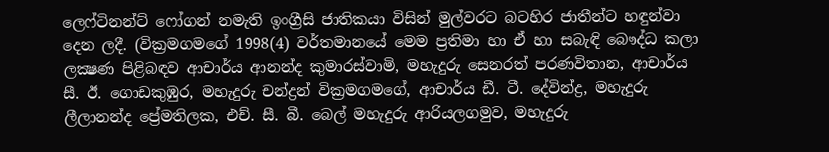ලෙෆ්ටිනන්ට්‌ ෆෝගන් නමැති ඉංග්‍රීසි ජාතිකයා විසින් මුල්වරට බටහිර ජාතීන්ට හඳුන්වා දෙන ලදී. (වික්‍රමගමගේ 1998(4) වර්තමානයේ මෙම ප්‍රතිමා හා ඒ හා සබැඳි බෞද්ධ කලා ලක්‍ෂණ පිළිබඳව ආචාර්ය ආනන්ද කුමාරස්‌වාමි, මහැදුරු සෙනරත් පරණවිතාන, ආචාර්ය සී. ඊ. ගොඩකුඹුර, මහැදුරු චන්ද්‍රන් වික්‍රමගමගේ, ආචාර්ය ඩී. ටී. දේවින්ද්‍ර, මහැදුරු ලීලානන්ද ප්‍රේමතිලක, එච්. සී. බී. බෙල් මහැදුරු ආරියලගමුව, මහැදුරු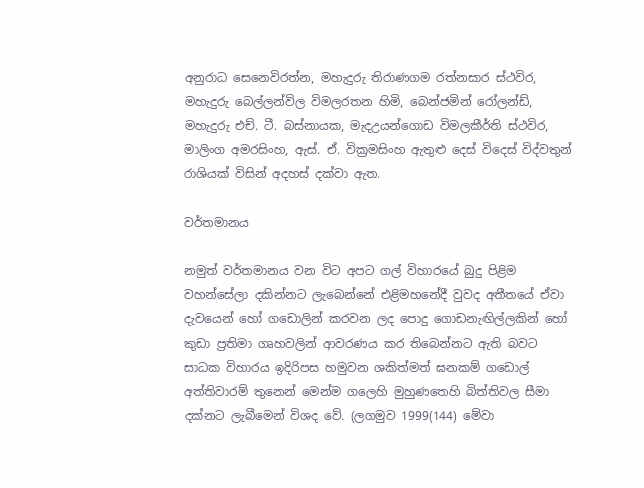අනුරාධ සෙනෙවිරත්න, මහැදුරු තිරාණගම රත්නසාර ස්‌ථවිර, මහැදුරු බෙල්ලන්විල විමලරතන හිමි, බෙන්ජමින් රෝලන්ඩ්, මහැදුරු එච්. ටී. බස්‌නායක, මැදඋයන්ගොඩ විමලකීර්ති ස්‌ථවිර, මාලිංග අමරසිංහ, ඇස්‌. ඒ. වික්‍රමසිංහ ඇතුළු දෙස්‌ විදෙස්‌ විද්වතුන් රාශියක්‌ විසින් අදහස්‌ දක්‌වා ඇත.

වර්තමානය

නමුත් වර්තමානය වන විට අපට ගල් විහාරයේ බුදු පිළිම වහන්සේලා දකින්නට ලැබෙන්නේ එළිමහනේදී වුවද අතීතයේ ඒවා දැවයෙන් හෝ ගඩොලින් කරවන ලද පොදු ගොඩනැඟිල්ලකින් හෝ කුඩා ප්‍රතිමා ගෘහවලින් ආවරණය කර තිබෙන්නට ඇති බවට සාධක විහාරය ඉදිරිපස හමුවන ශකිත්මත් ඝනකම් ගඩොල් අත්තිවාරම් තුනෙන් මෙන්ම ගලෙහි මුහුණතෙහි බිත්තිවල සීමා දක්‌නට ලැබීමෙන් විශද වේ. (ලගමුව 1999(144) මේවා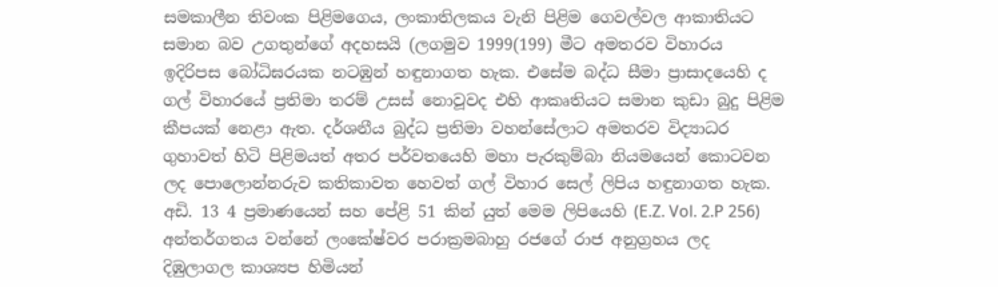සමකාලීන තිවංක පිළිමගෙය, ලංකාතිලකය වැනි පිළිම ගෙවල්වල ආකාතියට සමාන බව උගතුන්ගේ අදහසයි (ලගමුව 1999(199) මීට අමතරව විහාරය ඉදිරිපස බෝධිඝරයක නටඹුන් හඳුනාගත හැක. එසේම බද්ධ සීමා ප්‍රාසාදයෙහි ද ගල් විහාරයේ ප්‍රතිමා තරම් උසස්‌ නොවූවද එහි ආකෘතියට සමාන කුඩා බුදු පිළිම කීපයක්‌ නෙළා ඇත. දර්ශනීය බුද්ධ ප්‍රතිමා වහන්සේලාට අමතරව විද්‍යාධර ගුහාවත් හිටි පිළිමයත් අතර පර්වතයෙහි මහා පැරකුම්බා නියමයෙන් කොටවන ලද පොලොන්නරුව කතිකාවත හෙවත් ගල් විහාර සෙල් ලිපිය හඳුනාගත හැක. අඩි. 13 4 ප්‍රමාණයෙන් සහ පේළි 51 කින් යුත් මෙම ලිපියෙහි (E.Z. Vol. 2.P 256) අන්තර්ගතය වන්නේ ලංකේෂ්වර පරාක්‍රමබාහු රජගේ රාජ අනුග්‍රහය ලද දිඹුලාගල කාශ්‍යප හිමියන්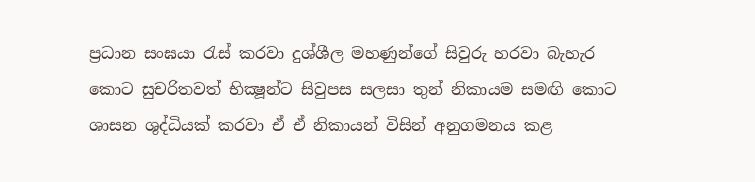ප්‍රධාන සංඝයා රැස්‌ කරවා දුශ්ශීල මහණුන්ගේ සිවුරු හරවා බැහැර කොට සුචරිතවත් භික්‍ෂූන්ට සිවුපස සලසා තුන් නිකායම සමඟි කොට ශාසන ශුද්ධියක්‌ කරවා ඒ ඒ නිකායන් විසින් අනුගමනය කළ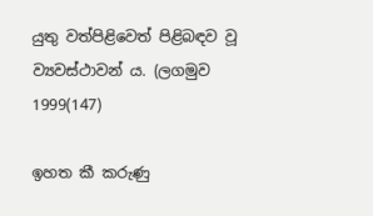යුතු වත්පිළිවෙත් පිළිබඳව වූ ව්‍යවස්‌ථාවන් ය. (ලගමුව 1999(147)

ඉහත කී කරුණු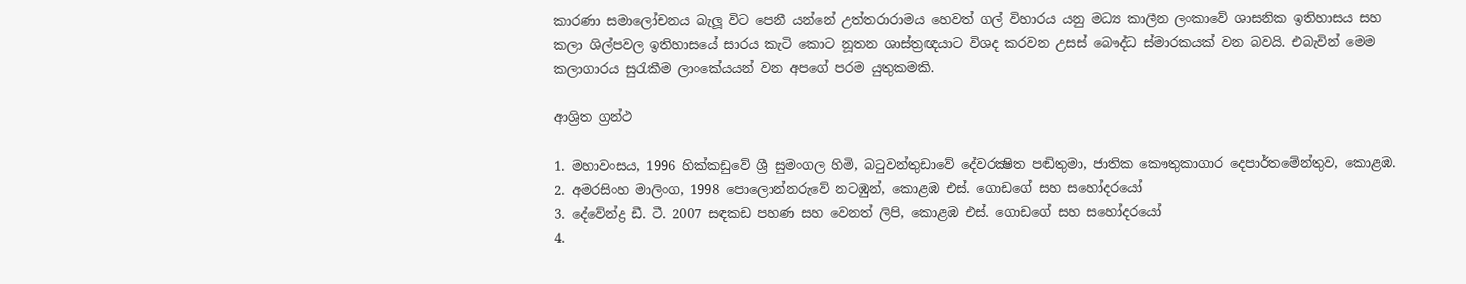කාරණා සමාලෝචනය බැලූ විට පෙනී යන්නේ උත්තරාරාමය හෙවත් ගල් විහාරය යනු මධ්‍ය කාලීන ලංකාවේ ශාසනික ඉතිහාසය සහ කලා ශිල්පවල ඉතිහාසයේ සාරය කැටි කොට නූතන ශාස්‌ත්‍රඥයාට විශද කරවන උසස්‌ බෞද්ධ ස්‌මාරකයක්‌ වන බවයි. එබැවින් මෙම කලාගාරය සුරැකීම ලාංකේයයන් වන අපගේ පරම යුතුකමකි.

ආශ්‍රිත ග්‍රන්ථ

1. මහාවංසය, 1996 හික්‌කඩුවේ ශ්‍රී සුමංගල හිමි, බටුවන්තුඩාවේ දේවරක්‍ෂිත පඬිතුමා, ජාතික කෞතුකාගාර දෙපාර්තමේන්තුව, කොළඹ.
2. අමරසිංහ මාලිංග, 1998 පොලොන්නරුවේ නටඹුන්, කොළඹ එස්‌. ගොඩගේ සහ සහෝදරයෝ
3. දේවේන්ද්‍ර ඩී. ටී. 2007 සඳකඩ පහණ සහ වෙනත් ලිපි, කොළඹ එස්‌. ගොඩගේ සහ සහෝදරයෝ
4.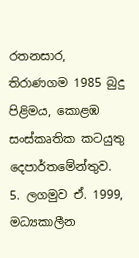රතනසාර, තිරාණගම 1985 බුදු පිළිමය, කොළඹ සංස්‌කෘතික කටයුතු දෙපාර්තමේන්තුව.
5. ලගමුව ඒ. 1999, මධ්‍යකාලීන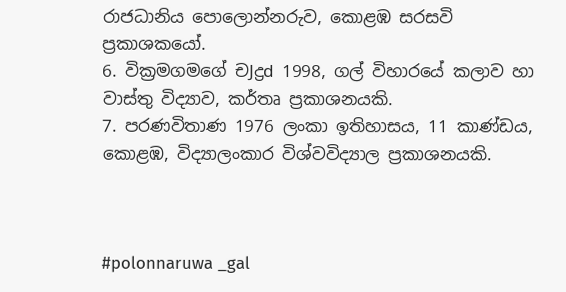රාජධානිය පොලොන්නරුව, කොළඹ සරසවි ප්‍රකාශකයෝ.
6. වික්‍රමගමගේ චJද්‍රd 1998, ගල් විහාරයේ කලාව හා වාස්‌තු විද්‍යාව, කර්තෘ ප්‍රකාශනයකි.
7. පරණවිතාණ 1976 ලංකා ඉතිහාසය, 11 කාණ්‌ඩය, කොළඹ, විද්‍යාලංකාර විශ්වවිද්‍යාල ප්‍රකාශනයකි.



#polonnaruwa _gal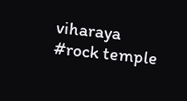viharaya
#rock temple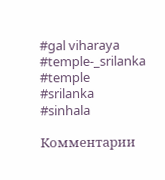#gal viharaya
#temple-_srilanka
#temple
#srilanka
#sinhala

Комментарии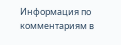Информация по комментариям в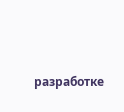разработке